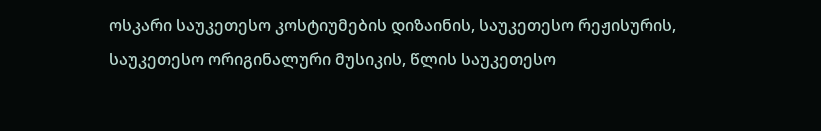ოსკარი საუკეთესო კოსტიუმების დიზაინის, საუკეთესო რეჟისურის, საუკეთესო ორიგინალური მუსიკის, წლის საუკეთესო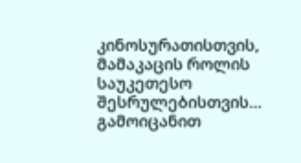კინოსურათისთვის, მამაკაცის როლის საუკეთესო შესრულებისთვის… გამოიცანით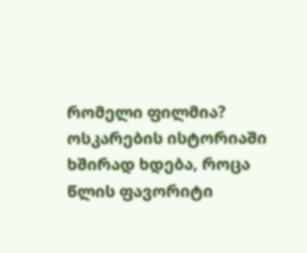რომელი ფილმია? ოსკარების ისტორიაში ხშირად ხდება, როცა წლის ფავორიტი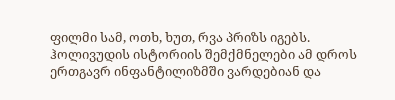ფილმი სამ, ოთხ, ხუთ, რვა პრიზს იგებს. ჰოლივუდის ისტორიის შემქმნელები ამ დროს ერთგავრ ინფანტილიზმში ვარდებიან და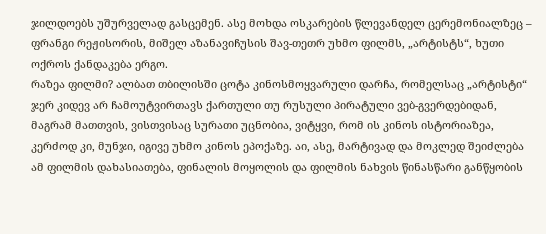ჯილდოებს უშურველად გასცემენ. ასე მოხდა ოსკარების წლევანდელ ცერემონიალზეც – ფრანგი რეჟისორის, მიშელ აზანავიჩუსის შავ-თეთრ უხმო ფილმს, „არტისტს“, ხუთი ოქროს ქანდაკება ერგო.
რაზეა ფილმი? ალბათ თბილისში ცოტა კინოსმოყვარული დარჩა, რომელსაც „არტისტი“ ჯერ კიდევ არ ჩამოუტვირთავს ქართული თუ რუსული პირატული ვებ-გვერდებიდან, მაგრამ მათთვის, ვისთვისაც სურათი უცნობია, ვიტყვი, რომ ის კინოს ისტორიაზეა, კერძოდ კი, მუნჯი, იგივე უხმო კინოს ეპოქაზე. აი, ასე, მარტივად და მოკლედ შეიძლება ამ ფილმის დახასიათება, ფინალის მოყოლის და ფილმის ნახვის წინასწარი განწყობის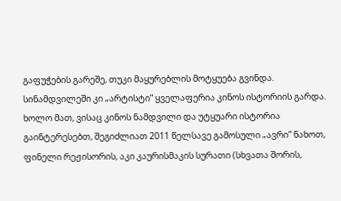გაფუჭების გარეშე, თუკი მაყურებლის მოტყუება გვინდა.
სინამდვილეში კი „არტისტი“ ყველაფერია კინოს ისტორიის გარდა. ხოლო მათ, ვისაც კინოს ნამდვილი და უტყუარი ისტორია გაინტერესებთ, შეგიძლიათ 2011 წელსავე გამოსული „ავრი“ ნახოთ, ფინელი რეჟისორის, აკი კაურისმაკის სურათი (სხვათა შორის,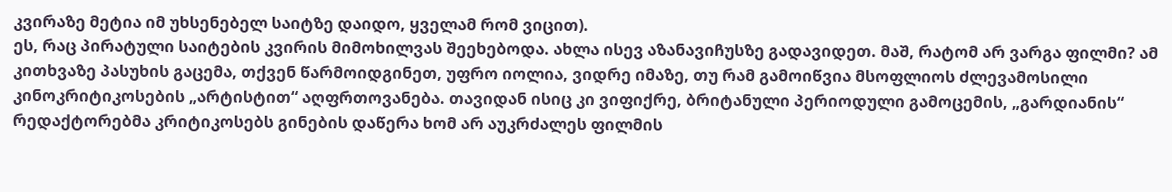კვირაზე მეტია იმ უხსენებელ საიტზე დაიდო, ყველამ რომ ვიცით).
ეს, რაც პირატული საიტების კვირის მიმოხილვას შეეხებოდა. ახლა ისევ აზანავიჩუსზე გადავიდეთ. მაშ, რატომ არ ვარგა ფილმი? ამ კითხვაზე პასუხის გაცემა, თქვენ წარმოიდგინეთ, უფრო იოლია, ვიდრე იმაზე, თუ რამ გამოიწვია მსოფლიოს ძლევამოსილი კინოკრიტიკოსების „არტისტით“ აღფრთოვანება. თავიდან ისიც კი ვიფიქრე, ბრიტანული პერიოდული გამოცემის, „გარდიანის“ რედაქტორებმა კრიტიკოსებს გინების დაწერა ხომ არ აუკრძალეს ფილმის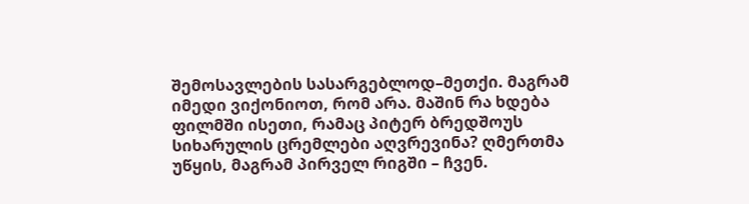შემოსავლების სასარგებლოდ–მეთქი. მაგრამ იმედი ვიქონიოთ, რომ არა. მაშინ რა ხდება ფილმში ისეთი, რამაც პიტერ ბრედშოუს სიხარულის ცრემლები აღვრევინა? ღმერთმა უწყის, მაგრამ პირველ რიგში – ჩვენ.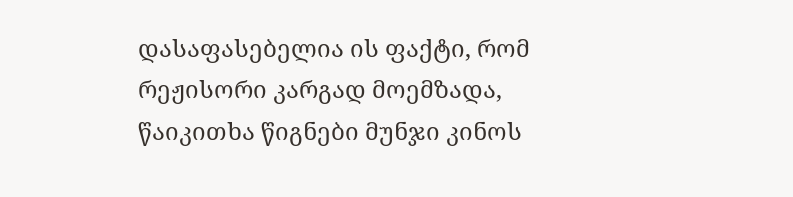დასაფასებელია ის ფაქტი, რომ რეჟისორი კარგად მოემზადა, წაიკითხა წიგნები მუნჯი კინოს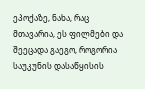ეპოქაზე, ნახა, რაც მთავარია, ეს ფილმები და შეეცადა გაეგო, როგორია საუკუნის დასაწყისის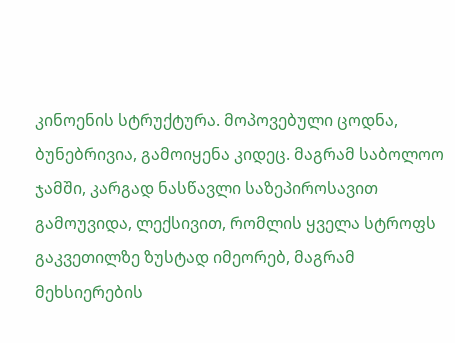კინოენის სტრუქტურა. მოპოვებული ცოდნა, ბუნებრივია, გამოიყენა კიდეც. მაგრამ საბოლოო ჯამში, კარგად ნასწავლი საზეპიროსავით გამოუვიდა, ლექსივით, რომლის ყველა სტროფს გაკვეთილზე ზუსტად იმეორებ, მაგრამ მეხსიერების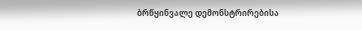ბრწყინვალე დემონსტრირებისა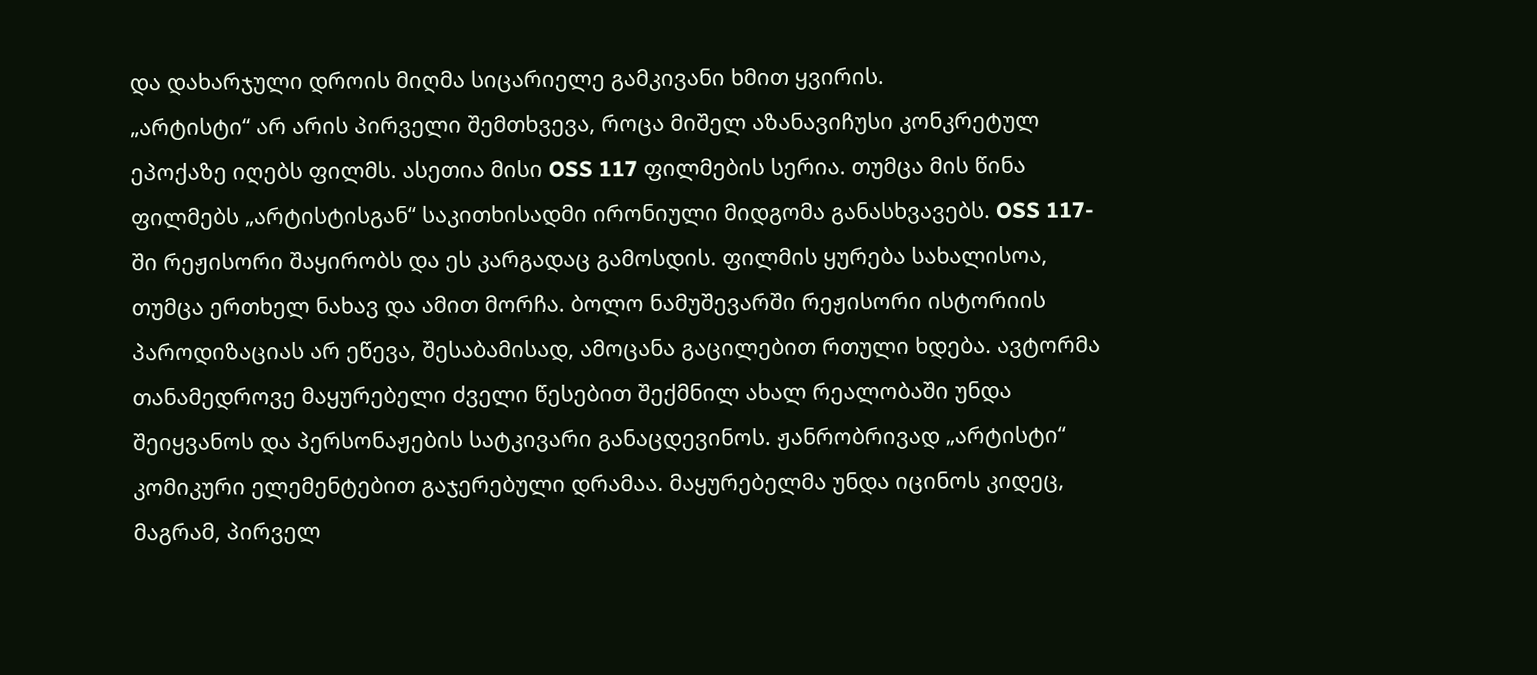და დახარჯული დროის მიღმა სიცარიელე გამკივანი ხმით ყვირის.
„არტისტი“ არ არის პირველი შემთხვევა, როცა მიშელ აზანავიჩუსი კონკრეტულ ეპოქაზე იღებს ფილმს. ასეთია მისი OSS 117 ფილმების სერია. თუმცა მის წინა ფილმებს „არტისტისგან“ საკითხისადმი ირონიული მიდგომა განასხვავებს. OSS 117-ში რეჟისორი შაყირობს და ეს კარგადაც გამოსდის. ფილმის ყურება სახალისოა, თუმცა ერთხელ ნახავ და ამით მორჩა. ბოლო ნამუშევარში რეჟისორი ისტორიის პაროდიზაციას არ ეწევა, შესაბამისად, ამოცანა გაცილებით რთული ხდება. ავტორმა თანამედროვე მაყურებელი ძველი წესებით შექმნილ ახალ რეალობაში უნდა შეიყვანოს და პერსონაჟების სატკივარი განაცდევინოს. ჟანრობრივად „არტისტი“ კომიკური ელემენტებით გაჯერებული დრამაა. მაყურებელმა უნდა იცინოს კიდეც, მაგრამ, პირველ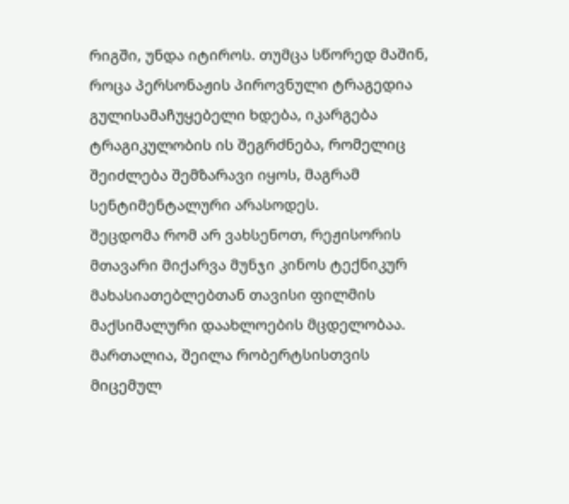რიგში, უნდა იტიროს. თუმცა სწორედ მაშინ, როცა პერსონაჟის პიროვნული ტრაგედია გულისამაჩუყებელი ხდება, იკარგება ტრაგიკულობის ის შეგრძნება, რომელიც შეიძლება შემზარავი იყოს, მაგრამ სენტიმენტალური არასოდეს.
შეცდომა რომ არ ვახსენოთ, რეჟისორის მთავარი მიქარვა მუნჯი კინოს ტექნიკურ მახასიათებლებთან თავისი ფილმის მაქსიმალური დაახლოების მცდელობაა. მართალია, შეილა რობერტსისთვის მიცემულ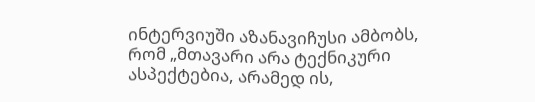ინტერვიუში აზანავიჩუსი ამბობს, რომ „მთავარი არა ტექნიკური ასპექტებია, არამედ ის,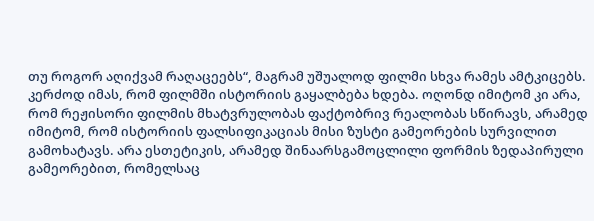თუ როგორ აღიქვამ რაღაცეებს“, მაგრამ უშუალოდ ფილმი სხვა რამეს ამტკიცებს. კერძოდ იმას, რომ ფილმში ისტორიის გაყალბება ხდება. ოღონდ იმიტომ კი არა, რომ რეჟისორი ფილმის მხატვრულობას ფაქტობრივ რეალობას სწირავს, არამედ იმიტომ, რომ ისტორიის ფალსიფიკაციას მისი ზუსტი გამეორების სურვილით გამოხატავს. არა ესთეტიკის, არამედ შინაარსგამოცლილი ფორმის ზედაპირული გამეორებით, რომელსაც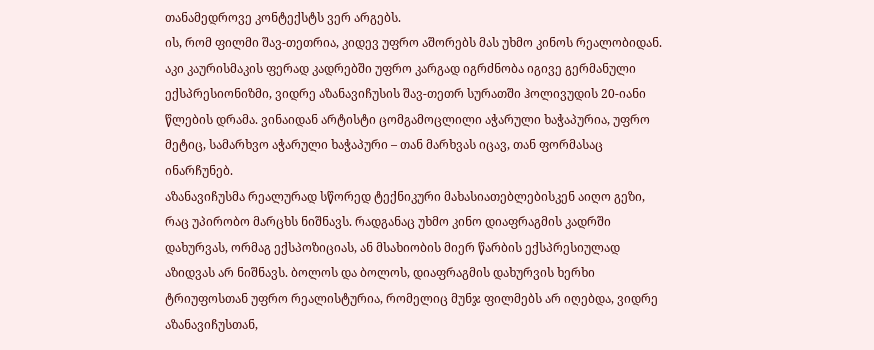თანამედროვე კონტექსტს ვერ არგებს.
ის, რომ ფილმი შავ-თეთრია, კიდევ უფრო აშორებს მას უხმო კინოს რეალობიდან. აკი კაურისმაკის ფერად კადრებში უფრო კარგად იგრძნობა იგივე გერმანული ექსპრესიონიზმი, ვიდრე აზანავიჩუსის შავ-თეთრ სურათში ჰოლივუდის 20-იანი წლების დრამა. ვინაიდან არტისტი ცომგამოცლილი აჭარული ხაჭაპურია, უფრო მეტიც, სამარხვო აჭარული ხაჭაპური – თან მარხვას იცავ, თან ფორმასაც ინარჩუნებ.
აზანავიჩუსმა რეალურად სწორედ ტექნიკური მახასიათებლებისკენ აიღო გეზი, რაც უპირობო მარცხს ნიშნავს. რადგანაც უხმო კინო დიაფრაგმის კადრში დახურვას, ორმაგ ექსპოზიციას, ან მსახიობის მიერ წარბის ექსპრესიულად აზიდვას არ ნიშნავს. ბოლოს და ბოლოს, დიაფრაგმის დახურვის ხერხი ტრიუფოსთან უფრო რეალისტურია, რომელიც მუნჯ ფილმებს არ იღებდა, ვიდრე აზანავიჩუსთან,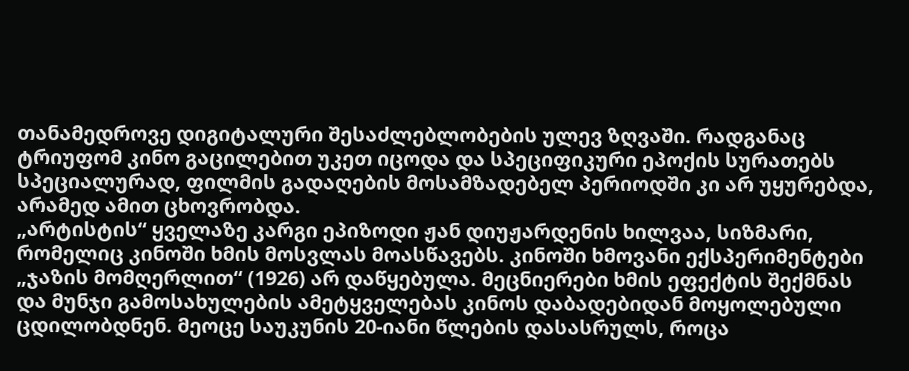თანამედროვე დიგიტალური შესაძლებლობების ულევ ზღვაში. რადგანაც ტრიუფომ კინო გაცილებით უკეთ იცოდა და სპეციფიკური ეპოქის სურათებს სპეციალურად, ფილმის გადაღების მოსამზადებელ პერიოდში კი არ უყურებდა, არამედ ამით ცხოვრობდა.
„არტისტის“ ყველაზე კარგი ეპიზოდი ჟან დიუჟარდენის ხილვაა, სიზმარი, რომელიც კინოში ხმის მოსვლას მოასწავებს. კინოში ხმოვანი ექსპერიმენტები „ჯაზის მომღერლით“ (1926) არ დაწყებულა. მეცნიერები ხმის ეფექტის შექმნას და მუნჯი გამოსახულების ამეტყველებას კინოს დაბადებიდან მოყოლებული ცდილობდნენ. მეოცე საუკუნის 20-იანი წლების დასასრულს, როცა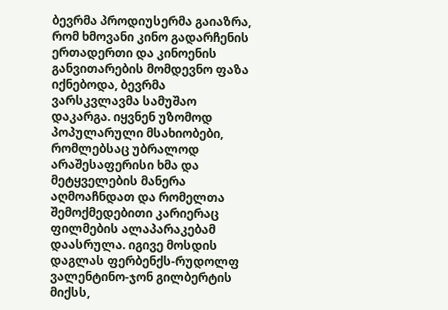ბევრმა პროდიუსერმა გაიაზრა, რომ ხმოვანი კინო გადარჩენის ერთადერთი და კინოენის განვითარების მომდევნო ფაზა იქნებოდა, ბევრმა ვარსკვლავმა სამუშაო დაკარგა. იყვნენ უზომოდ პოპულარული მსახიობები, რომლებსაც უბრალოდ არაშესაფერისი ხმა და მეტყველების მანერა აღმოაჩნდათ და რომელთა შემოქმედებითი კარიერაც ფილმების ალაპარაკებამ დაასრულა. იგივე მოსდის დაგლას ფერბენქს-რუდოლფ ვალენტინო-ჯონ გილბერტის მიქსს,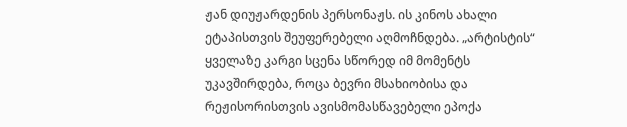ჟან დიუჟარდენის პერსონაჟს. ის კინოს ახალი ეტაპისთვის შეუფერებელი აღმოჩნდება. „არტისტის“ ყველაზე კარგი სცენა სწორედ იმ მომენტს უკავშირდება, როცა ბევრი მსახიობისა და რეჟისორისთვის ავისმომასწავებელი ეპოქა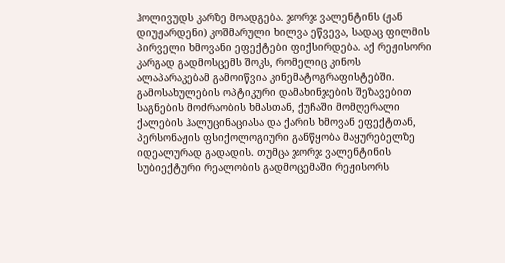ჰოლივუდს კარზე მოადგება. ჯორჯ ვალენტინს (ჟან დიუჟარდენი) კოშმარული ხილვა ეწვევა, სადაც ფილმის პირველი ხმოვანი ეფექტები ფიქსირდება. აქ რეჟისორი კარგად გადმოსცემს შოკს, რომელიც კინოს ალაპარაკებამ გამოიწვია კინემატოგრაფისტებში. გამოსახულების ოპტიკური დამახინჯების შეზავებით საგნების მოძრაობის ხმასთან, ქუჩაში მომღერალი ქალების ჰალუცინაციასა და ქარის ხმოვან ეფექტთან, პერსონაჟის ფსიქოლოგიური განწყობა მაყურებელზე იდეალურად გადადის. თუმცა ჯორჯ ვალენტინის სუბიექტური რეალობის გადმოცემაში რეჟისორს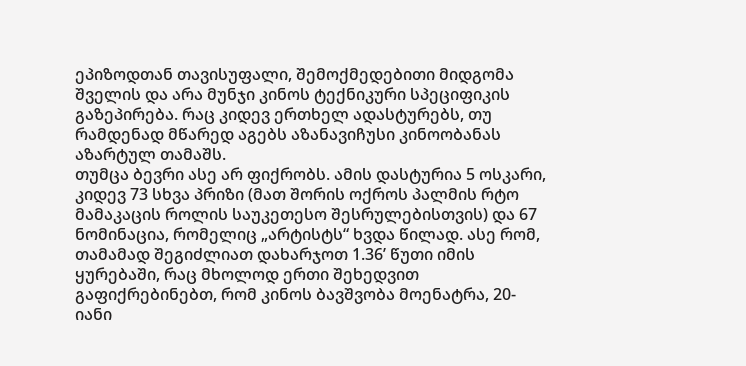ეპიზოდთან თავისუფალი, შემოქმედებითი მიდგომა შველის და არა მუნჯი კინოს ტექნიკური სპეციფიკის გაზეპირება. რაც კიდევ ერთხელ ადასტურებს, თუ რამდენად მწარედ აგებს აზანავიჩუსი კინოობანას აზარტულ თამაშს.
თუმცა ბევრი ასე არ ფიქრობს. ამის დასტურია 5 ოსკარი, კიდევ 73 სხვა პრიზი (მათ შორის ოქროს პალმის რტო მამაკაცის როლის საუკეთესო შესრულებისთვის) და 67 ნომინაცია, რომელიც „არტისტს“ ხვდა წილად. ასე რომ, თამამად შეგიძლიათ დახარჯოთ 1.36’ წუთი იმის ყურებაში, რაც მხოლოდ ერთი შეხედვით გაფიქრებინებთ, რომ კინოს ბავშვობა მოენატრა, 20-იანი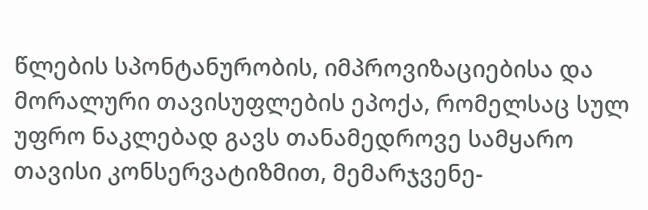წლების სპონტანურობის, იმპროვიზაციებისა და მორალური თავისუფლების ეპოქა, რომელსაც სულ უფრო ნაკლებად გავს თანამედროვე სამყარო თავისი კონსერვატიზმით, მემარჯვენე-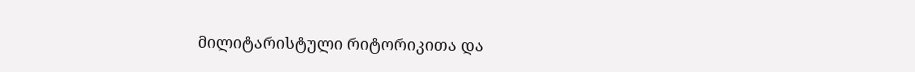მილიტარისტული რიტორიკითა და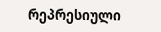რეპრესიული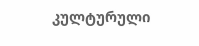კულტურული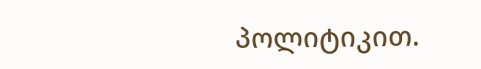პოლიტიკით.